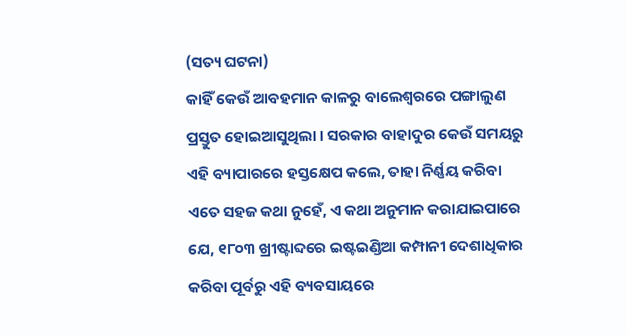(ସତ୍ୟ ଘଟନା)
କାହିଁ କେଉଁ ଆବହମାନ କାଳରୁ ବାଲେଶ୍ୱରରେ ପଙ୍ଗାଲୁଣ ପ୍ରସ୍ତୁତ ହୋଇଆସୁଥିଲା । ସରକାର ବାହାଦୁର କେଉଁ ସମୟରୁ ଏହି ବ୍ୟାପାରରେ ହସ୍ତକ୍ଷେପ କଲେ, ତାହା ନିର୍ଣ୍ଣୟ କରିବା ଏତେ ସହଜ କଥା ନୁହେଁ, ଏ କଥା ଅନୁମାନ କରାଯାଇପାରେ ଯେ, ୧୮୦୩ ଖ୍ରୀଷ୍ଟାବ୍ଦରେ ଇଷ୍ଟଇଣ୍ଡିଆ କମ୍ପାନୀ ଦେଶାଧିକାର କରିବା ପୂର୍ବରୁ ଏହି ବ୍ୟବସାୟରେ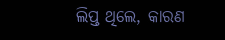ଲିପ୍ତ ଥିଲେ, କାରଣ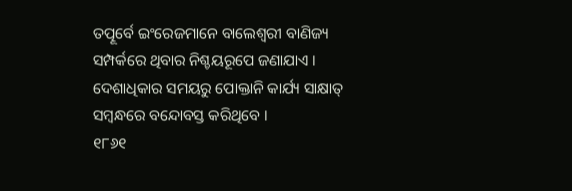ତତ୍ପୂର୍ବେ ଇଂରେଜମାନେ ବାଲେଶ୍ୱରୀ ବାଣିଜ୍ୟ ସମ୍ପର୍କରେ ଥିବାର ନିଶ୍ଚୟରୂପେ ଜଣାଯାଏ । ଦେଶାଧିକାର ସମୟରୁ ପୋକ୍ତାନି କାର୍ଯ୍ୟ ସାକ୍ଷାତ୍ ସମ୍ବନ୍ଧରେ ବନ୍ଦୋବସ୍ତ କରିଥିବେ ।
୧୮୬୧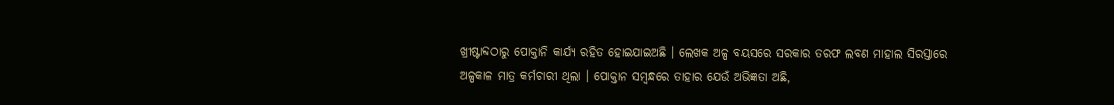ଖ୍ରୀଷ୍ଟାବ୍ଦଠାରୁ ପୋକ୍ତାନି କାର୍ଯ୍ୟ ରହିତ ହୋଇଯାଇଅଛି । ଲେଖକ ଅଳ୍ପ ବୟସରେ ସରକାର ତରଫ ଲବଣ ମାହାଲ ସିରସ୍ତାରେ ଅଳ୍ପକାଳ ମାତ୍ର କର୍ମଚାରୀ ଥିଲା । ପୋକ୍ତାନ ସମ୍ବନ୍ଧରେ ତାହାର ଯେଉଁ ଅଭିଜ୍ଞତା ଅଛି,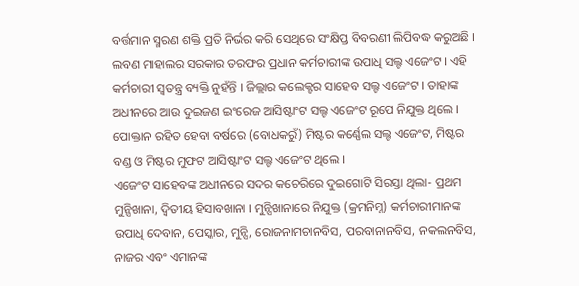ବର୍ତ୍ତମାନ ସ୍ମରଣ ଶକ୍ତି ପ୍ରତି ନିର୍ଭର କରି ସେଥିରେ ସଂକ୍ଷିପ୍ତ ବିବରଣୀ ଲିପିବଦ୍ଧ କରୁଅଛି ।
ଲବଣ ମାହାଲର ସରକାର ତରଫର ପ୍ରଧାନ କର୍ମଚାରୀଙ୍କ ଉପାଧି ସଲ୍ଟ ଏଜେଂଟ । ଏହି କର୍ମଚାରୀ ସ୍ୱତନ୍ତ୍ର ବ୍ୟକ୍ତି ନୁହଁନ୍ତି । ଜିଲ୍ଲାର କଲେକ୍ଟର ସାହେବ ସଲ୍ଟ ଏଜେଂଟ । ତାହାଙ୍କ ଅଧୀନରେ ଆଉ ଦୁଇଜଣ ଇଂରେଜ ଆସିଷ୍ଟାଂଟ ସଲ୍ଟ ଏଜେଂଟ ରୂପେ ନିଯୁକ୍ତ ଥିଲେ । ପୋକ୍ତାନ ରହିତ ହେବା ବର୍ଷରେ (ବୋଧକରୁଁ) ମିଷ୍ଟର କର୍ଣ୍ଣେଲ ସଲ୍ଟ ଏଜେଂଟ, ମିଷ୍ଟର ବଣ୍ଡ ଓ ମିଷ୍ଟର ମୁଫଟ ଆସିଷ୍ଟାଂଟ ସଲ୍ଟ ଏଜେଂଟ ଥିଲେ ।
ଏଜେଂଟ ସାହେବଙ୍କ ଅଧୀନରେ ସଦର କଚେରିରେ ଦୁଇଗୋଟି ସିରସ୍ତା ଥିଲା- ପ୍ରଥମ ମୁନ୍ସିଖାନା, ଦ୍ୱିତୀୟ ହିସାବଖାନା । ମୁନ୍ସିଖାନାରେ ନିଯୁକ୍ତ (କ୍ରମନିମ୍ନ) କର୍ମଚାରୀମାନଙ୍କ ଉପାଧି ଦେବାନ, ପେସ୍କାର, ମୁନ୍ସି, ରୋଜନାମଚାନବିସ, ପରବାନାନବିସ, ନକଲନବିସ, ନାଜର ଏବଂ ଏମାନଙ୍କ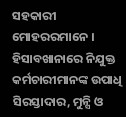ସହକାରୀ ମୋହରରମାନେ । ହିସାବଖାନାରେ ନିଯୁକ୍ତ କର୍ମଚାରୀମାନଙ୍କ ଉପାଧି ସିରସ୍ତାଦାର, ମୁନ୍ସି ଓ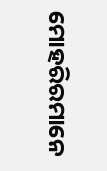ମୋହରିରମାନେ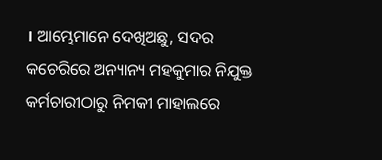। ଆମ୍ଭେମାନେ ଦେଖିଅଛୁ, ସଦର କଚେରିରେ ଅନ୍ୟାନ୍ୟ ମହକୁମାର ନିଯୁକ୍ତ କର୍ମଚାରୀଠାରୁ ନିମକୀ ମାହାଲରେ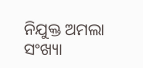ନିଯୁକ୍ତ ଅମଲା ସଂଖ୍ୟା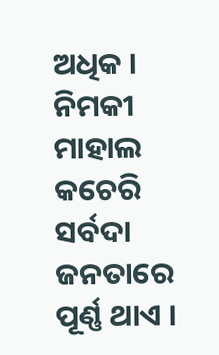ଅଧିକ । ନିମକୀ ମାହାଲ କଚେରି ସର୍ବଦା ଜନତାରେ ପୂର୍ଣ୍ଣ ଥାଏ ।